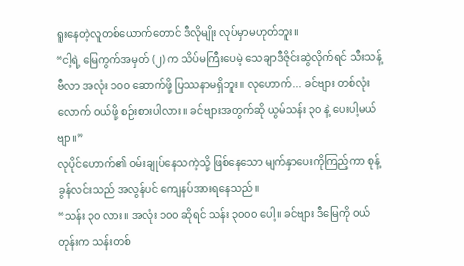ရူးနေတဲ့လူတစ်ယောက်တောင် ဒီလိုမျိုး လုပ်မှာမဟုတ်ဘူး။
“ငါ့ရဲ့ မြေကွက်အမှတ် (၂) က သိပ်မကြီးပေမဲ့ သေချာဒီဇိုင်းဆွဲလိုက်ရင် သီးသန့်ဗီလာ အလုံး ၁၀၀ ဆောက်ဖို့ ပြဿနာမရှိဘူး။ လုဟောက်... ခင်ဗျား တစ်လုံးလောက် ဝယ်ဖို့ စဉ်းစားပါလား။ ခင်ဗျားအတွက်ဆို ယွမ်သန်း ၃၀ နဲ့ ပေးပါ့မယ်ဗျာ။”
လုပိုင်ဟောက်၏ ဝမ်းချုပ်နေသကဲ့သို့ ဖြစ်နေသော မျက်နှာပေးကိုကြည့်ကာ စုန့်ခွန်လင်းသည် အလွန်ပင် ကျေနပ်အားရနေသည်။
“သန်း ၃၀ လား။ အလုံး ၁၀၀ ဆိုရင် သန်း ၃၀၀၀ ပေါ့။ ခင်ဗျား ဒီမြေကို ဝယ်တုန်းက သန်းတစ်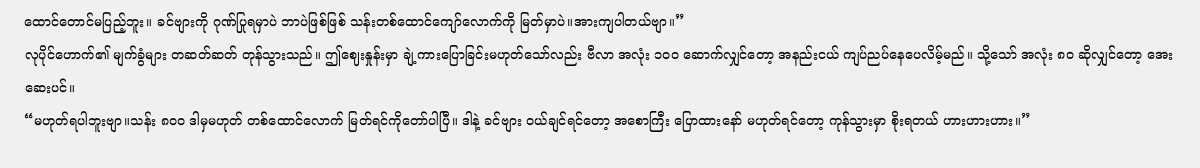ထောင်တောင်မပြည့်ဘူး။ ခင်ဗျားကို ဂုဏ်ပြုရမှာပဲ ဘာပဲဖြစ်ဖြစ် သန်းတစ်ထောင်ကျော်လောက်ကို မြတ်မှာပဲ။အားကျပါတယ်ဗျာ။”
လုပိုင်ဟောက်၏ မျက်ခွံများ တဆတ်ဆတ် တုန်သွားသည်။ ဤဈေးနှုန်းမှာ ချဲ့ကားပြောခြင်းမဟုတ်သော်လည်း ဗီလာ အလုံး ၁၀၀ ဆောက်လျှင်တော့ အနည်းငယ် ကျပ်ညပ်နေပေလိမ့်မည်။ သို့သော် အလုံး ၈၀ ဆိုလျှင်တော့ အေးဆေးပင်။
“မဟုတ်ရပါဘူးဗျာ။သန်း ၈၀၀ ဒါမှမဟုတ် တစ်ထောင်လောက် မြတ်ရင်ကိုတော်ပါပြီ။ ဒါနဲ့ ခင်ဗျား ဝယ်ချင်ရင်တော့ အစောကြီး ပြောထားနော် မဟုတ်ရင်တော့ ကုန်သွားမှာ စိုးရတယ် ဟားဟားဟား။”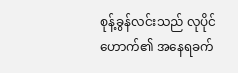စုန့်ခွန်လင်းသည် လုပိုင်ဟောက်၏ အနေရခက်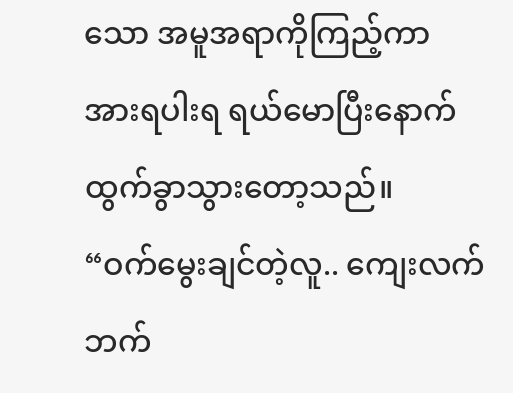သော အမူအရာကိုကြည့်ကာ အားရပါးရ ရယ်မောပြီးနောက် ထွက်ခွာသွားတော့သည်။
“ဝက်မွေးချင်တဲ့လူ.. ကျေးလက်ဘက်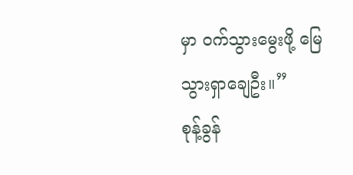မှာ ဝက်သွားမွေးဖို့ မြေသွားရှာချေဦး။”
စုန့်ခွန်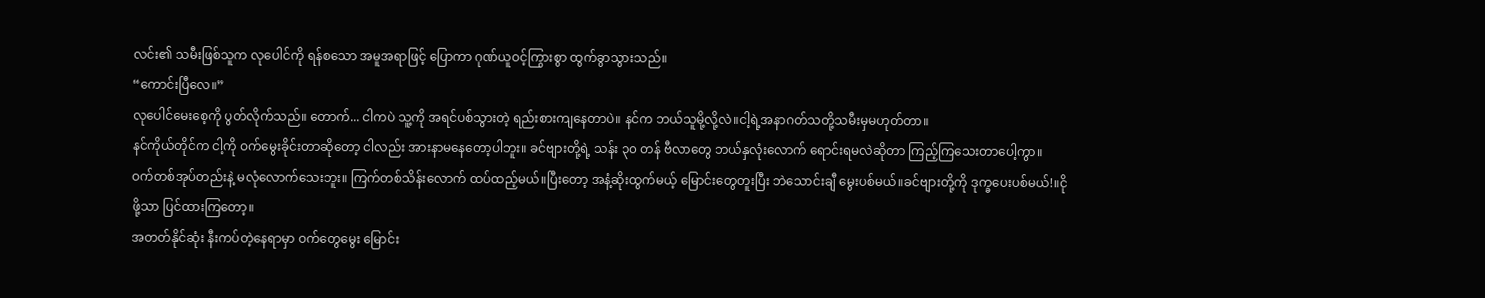လင်း၏ သမီးဖြစ်သူက လုပေါင်ကို ရန်စသော အမူအရာဖြင့် ပြောကာ ဂုဏ်ယူဝင့်ကြွားစွာ ထွက်ခွာသွားသည်။
“ကောင်းပြီလေ။”
လုပေါင်မေးစေ့ကို ပွတ်လိုက်သည်။ တောက်... ငါကပဲ သူ့ကို အရင်ပစ်သွားတဲ့ ရည်းစားကျနေတာပဲ။ နင်က ဘယ်သူမို့လို့လဲ။ငါ့ရဲ့အနာဂတ်သတို့သမီးမှမဟုတ်တာ။
နင်ကိုယ်တိုင်က ငါ့ကို ဝက်မွေးခိုင်းတာဆိုတော့ ငါလည်း အားနာမနေတော့ပါဘူး။ ခင်ဗျားတို့ရဲ့ သန်း ၃၀ တန် ဗီလာတွေ ဘယ်နှလုံးလောက် ရောင်းရမလဲဆိုတာ ကြည့်ကြသေးတာပေါ့ကွာ။
ဝက်တစ်အုပ်တည်းနဲ့ မလုံလောက်သေးဘူး။ ကြက်တစ်သိန်းလောက် ထပ်ထည့်မယ်။ပြီးတော့ အနံ့ဆိုးထွက်မယ့် မြောင်းတွေတူးပြီး ဘဲသောင်းချီ မွေးပစ်မယ်။ခင်ဗျားတို့ကို ဒုက္ခပေးပစ်မယ်!။ငိုဖို့သာ ပြင်ထားကြတော့။
အတတ်နိုင်ဆုံး နီးကပ်တဲ့နေရာမှာ ဝက်တွေမွေး မြောင်း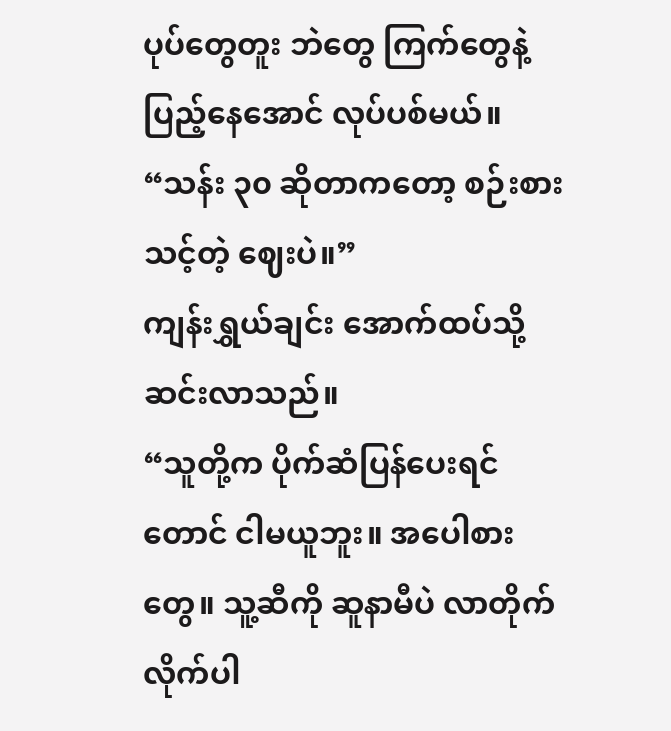ပုပ်တွေတူး ဘဲတွေ ကြက်တွေနဲ့ ပြည့်နေအောင် လုပ်ပစ်မယ်။
“သန်း ၃၀ ဆိုတာကတော့ စဉ်းစားသင့်တဲ့ ဈေးပဲ။”
ကျန်းရွှယ်ချင်း အောက်ထပ်သို့ ဆင်းလာသည်။
“သူတို့က ပိုက်ဆံပြန်ပေးရင်တောင် ငါမယူဘူး။ အပေါစားတွေ။ သူ့ဆီကို ဆူနာမီပဲ လာတိုက်လိုက်ပါ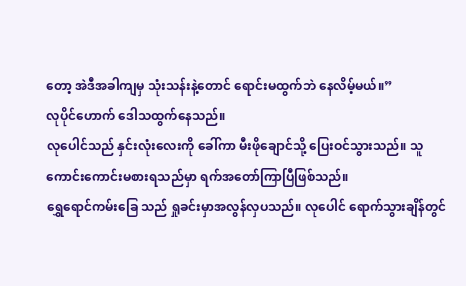တော့ အဲဒီအခါကျမှ သုံးသန်းနဲ့တောင် ရောင်းမထွက်ဘဲ နေလိမ့်မယ်။”
လုပိုင်ဟောက် ဒေါသထွက်နေသည်။
လုပေါင်သည် နှင်းလုံးလေးကို ခေါ်ကာ မီးဖိုချောင်သို့ ပြေးဝင်သွားသည်။ သူ ကောင်းကောင်းမစားရသည်မှာ ရက်အတော်ကြာပြီဖြစ်သည်။
ရွှေရောင်ကမ်းခြေ သည် ရှုခင်းမှာအလွန်လှပသည်။ လုပေါင် ရောက်သွားချိန်တွင်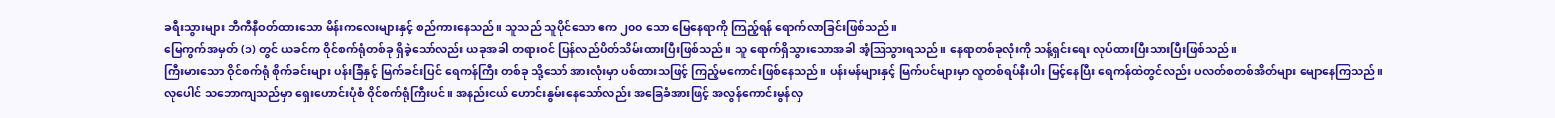ခရီးသွားများ ဘီကီနီဝတ်ထားသော မိန်းကလေးများနှင့် စည်ကားနေသည်။ သူသည် သူပိုင်သော ဧက ၂၀၀ သော မြေနေရာကို ကြည့်ရန် ရောက်လာခြင်းဖြစ်သည်။
မြေကွက်အမှတ် (၁) တွင် ယခင်က ဝိုင်စက်ရုံတစ်ခု ရှိခဲ့သော်လည်း ယခုအခါ တရားဝင် ပြန်လည်ပိတ်သိမ်းထားပြီးဖြစ်သည်။ သူ ရောက်ရှိသွားသောအခါ အံ့ဩသွားရသည်။ နေရာတစ်ခုလုံးကို သန့်ရှင်းရေး လုပ်ထားပြီးသားပြီးဖြစ်သည်။
ကြီးမားသော ဝိုင်စက်ရုံ စိုက်ခင်းများ ပန်းခြံနှင့် မြက်ခင်းပြင် ရေကန်ကြီး တစ်ခု သို့သော် အားလုံးမှာ ပစ်ထားသဖြင့် ကြည့်မကောင်းဖြစ်နေသည်။ ပန်းမန်များနှင့် မြက်ပင်များမှာ လူတစ်ရပ်နီးပါး မြင့်နေပြီး ရေကန်ထဲတွင်လည်း ပလတ်စတစ်အိတ်များ မျောနေကြသည်။
လုပေါင် သဘောကျသည်မှာ ရှေးဟောင်းပုံစံ ဝိုင်စက်ရုံကြီးပင်။ အနည်းငယ် ဟောင်းနွမ်းနေသော်လည်း အခြေခံအားဖြင့် အလွန်ကောင်းမွန်လှ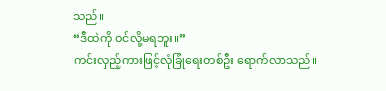သည်။
“ဒီထဲကို ဝင်လို့မရဘူး။”
ကင်းလှည့်ကားဖြင့်လုံခြုံရေးတစ်ဦး ရောက်လာသည်။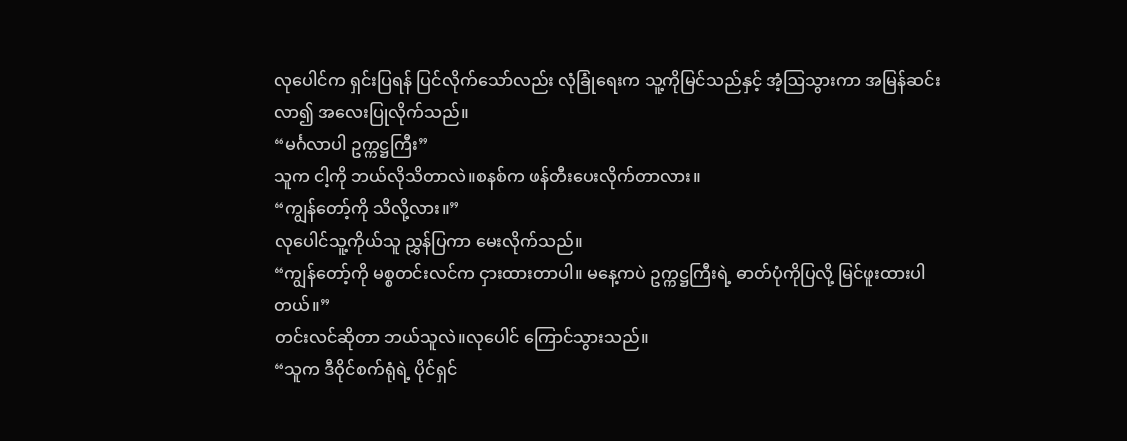လုပေါင်က ရှင်းပြရန် ပြင်လိုက်သော်လည်း လုံခြုံရေးက သူ့ကိုမြင်သည်နှင့် အံ့ဩသွားကာ အမြန်ဆင်းလာ၍ အလေးပြုလိုက်သည်။
“မင်္ဂလာပါ ဥက္ကဋ္ဌကြီး”
သူက ငါ့ကို ဘယ်လိုသိတာလဲ။စနစ်က ဖန်တီးပေးလိုက်တာလား။
“ကျွန်တော့်ကို သိလို့လား။”
လုပေါင်သူ့ကိုယ်သူ ညွှန်ပြကာ မေးလိုက်သည်။
“ကျွန်တော့်ကို မစ္စတင်းလင်က ငှားထားတာပါ။ မနေ့ကပဲ ဥက္ကဋ္ဌကြီးရဲ့ ဓာတ်ပုံကိုပြလို့ မြင်ဖူးထားပါတယ်။”
တင်းလင်ဆိုတာ ဘယ်သူလဲ။လုပေါင် ကြောင်သွားသည်။
“သူက ဒီဝိုင်စက်ရုံရဲ့ ပိုင်ရှင်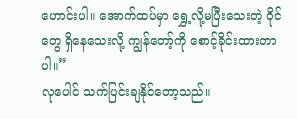ဟောင်းပါ။ အောက်ထပ်မှာ ရွှေ့လို့မပြီးသေးတဲ့ ဝိုင်တွေ ရှိနေသေးလို့ ကျွန်တော့်ကို စောင့်ခိုင်းထားတာပါ။”
လုပေါင် သက်ပြင်းချနိုင်တော့သည်။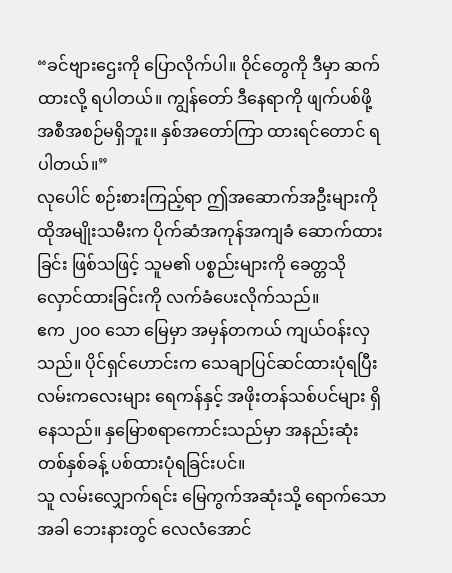“ခင်ဗျားဌေးကို ပြောလိုက်ပါ။ ဝိုင်တွေကို ဒီမှာ ဆက်ထားလို့ ရပါတယ်။ ကျွန်တော် ဒီနေရာကို ဖျက်ပစ်ဖို့ အစီအစဉ်မရှိဘူး။ နှစ်အတော်ကြာ ထားရင်တောင် ရပါတယ်။”
လုပေါင် စဉ်းစားကြည့်ရာ ဤအဆောက်အဦးများကို ထိုအမျိုးသမီးက ပိုက်ဆံအကုန်အကျခံ ဆောက်ထားခြင်း ဖြစ်သဖြင့် သူမ၏ ပစ္စည်းများကို ခေတ္တသိုလှောင်ထားခြင်းကို လက်ခံပေးလိုက်သည်။
ဧက ၂၀၀ သော မြေမှာ အမှန်တကယ် ကျယ်ဝန်းလှသည်။ ပိုင်ရှင်ဟောင်းက သေချာပြင်ဆင်ထားပုံရပြီး လမ်းကလေးများ ရေကန်နှင့် အဖိုးတန်သစ်ပင်များ ရှိနေသည်။ နှမြောစရာကောင်းသည်မှာ အနည်းဆုံး တစ်နှစ်ခန့် ပစ်ထားပုံရခြင်းပင်။
သူ လမ်းလျှောက်ရင်း မြေကွက်အဆုံးသို့ ရောက်သောအခါ ဘေးနားတွင် လေလံအောင်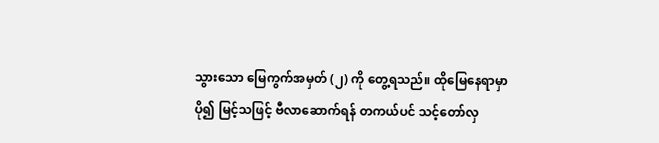သွားသော မြေကွက်အမှတ် (၂) ကို တွေ့ရသည်။ ထိုမြေနေရာမှာ ပို၍ မြင့်သဖြင့် ဗီလာဆောက်ရန် တကယ်ပင် သင့်တော်လှ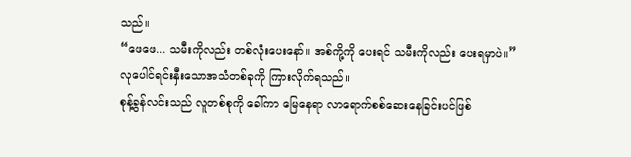သည်။
“ဖေဖေ... သမီးကိုလည်း တစ်လုံးပေးနော်။ အစ်ကို့ကို ပေးရင် သမီးကိုလည်း ပေးရမှာပဲ။”
လုပေါင်ရင်းနှီးသောအသံတစ်ခုကို ကြားလိုက်ရသည်။
စုန့်ခွန်လင်းသည် လူတစ်စုကို ခေါ်ကာ မြေနေရာ လာရောက်စစ်ဆေးနေခြင်းပင်ဖြစ်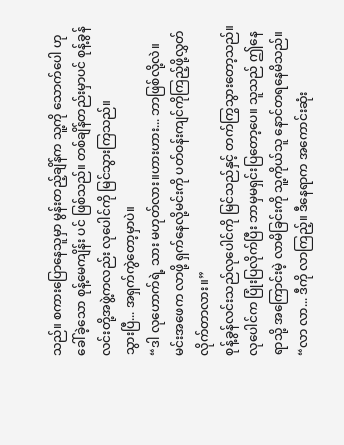သည်။ စကားပြောနေသူမှာ မွန်းတည့်ချိန်က သူ့ကို သောက်ပေါ ဟုခေါ်ခဲ့သော စုန့်မေကျိန်း ပင် ဖြစ်သည်။ တစ်ချိန်တည်းမှာပင် စုန့်ခွန်လင်းတို့အဖွဲ့ကလည်း လုပေါင်ကို မြင်သွားကြသည်။
သွားပြီ... အရှက်ကွဲတော့မှာပဲ။
“ဒါ လုဟောက်ရဲ့ သား မဟုတ်လား။ဟားဟား... ဘာဖြစ်လို့လဲ။မင်းအဖေက လာဖို့ ရှက်နေလို့မင်းကို ပတ်ဝန်းကျင်ကိုကြည့်ဖို့လွှတ်လိုက်တာလား။”
စုန့်ခွန်လင်းသည်လုပေါင်ကို မြင်သည်နှင့် တက်ကြွသွားတော့သည်။
လုပေါင်က ပြုံးပြလိုက်ပြီး ဘာမှမရှင်းပြတော့ပေ။ သူသည် ဤနေရာသို့ အကြောင်းမဲ့ လာမိခြင်းကို သူ့ကိုယ်သူ နောင်တရနေမိသည်။
“လာ လာ... ဒီကို လာကြည့်။ ဒီနေရာက အကောင်းဆုံး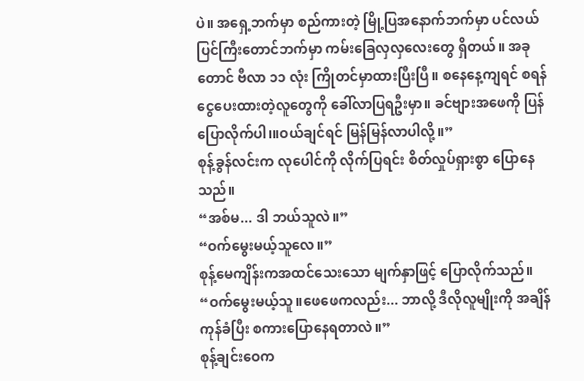ပဲ။ အရှေ့ဘက်မှာ စည်ကားတဲ့ မြို့ပြအနောက်ဘက်မှာ ပင်လယ်ပြင်ကြီးတောင်ဘက်မှာ ကမ်းခြေလှလှလေးတွေ ရှိတယ်။ အခုတောင် ဗီလာ ၁၁ လုံး ကြိုတင်မှာထားပြီးပြီ။ စနေနေ့ကျရင် စရန်ငွေပေးထားတဲ့လူတွေကို ခေါ်လာပြရဦးမှာ။ ခင်ဗျားအဖေကို ပြန်ပြောလိုက်ပါ၊။ဝယ်ချင်ရင် မြန်မြန်လာပါလို့။”
စုန့်ခွန်လင်းက လုပေါင်ကို လိုက်ပြရင်း စိတ်လှုပ်ရှားစွာ ပြောနေသည်။
“အစ်မ... ဒါ ဘယ်သူလဲ။”
“ဝက်မွေးမယ့်သူလေ။”
စုန့်မေကျိန်းကအထင်သေးသော မျက်နှာဖြင့် ပြောလိုက်သည်။
“ဝက်မွေးမယ့်သူ။ဖေဖေကလည်း... ဘာလို့ ဒီလိုလူမျိုးကို အချိန်ကုန်ခံပြီး စကားပြောနေရတာလဲ။”
စုန့်ချင်းဝေက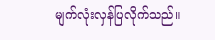မျက်လုံးလှန်ပြလိုက်သည်။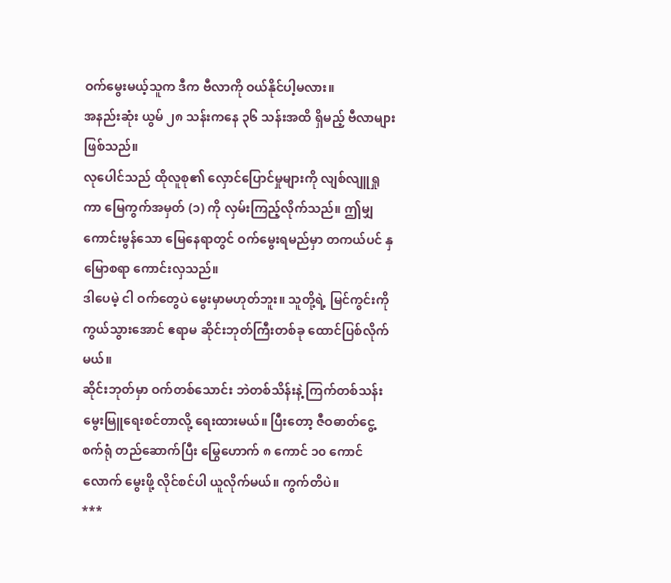ဝက်မွေးမယ့်သူက ဒီက ဗီလာကို ဝယ်နိုင်ပါ့မလား။
အနည်းဆုံး ယွမ် ၂၈ သန်းကနေ ၃၆ သန်းအထိ ရှိမည့် ဗီလာများ ဖြစ်သည်။
လုပေါင်သည် ထိုလူစု၏ လှောင်ပြောင်မှုများကို လျစ်လျူရှုကာ မြေကွက်အမှတ် (၁) ကို လှမ်းကြည့်လိုက်သည်။ ဤမျှ ကောင်းမွန်သော မြေနေရာတွင် ဝက်မွေးရမည်မှာ တကယ်ပင် နှမြောစရာ ကောင်းလှသည်။
ဒါပေမဲ့ ငါ ဝက်တွေပဲ မွေးမှာမဟုတ်ဘူး။ သူတို့ရဲ့ မြင်ကွင်းကို ကွယ်သွားအောင် ဧရာမ ဆိုင်းဘုတ်ကြီးတစ်ခု ထောင်ပြစ်လိုက်မယ်။
ဆိုင်းဘုတ်မှာ ဝက်တစ်သောင်း ဘဲတစ်သိန်းနဲ့ ကြက်တစ်သန်း မွေးမြူရေးစင်တာလို့ ရေးထားမယ်။ ပြီးတော့ ဇီဝဓာတ်ငွေ့ စက်ရုံ တည်ဆောက်ပြီး မြွေဟောက် ၈ ကောင် ၁၀ ကောင်လောက် မွေးဖို့ လိုင်စင်ပါ ယူလိုက်မယ်။ ကွက်တိပဲ။
***